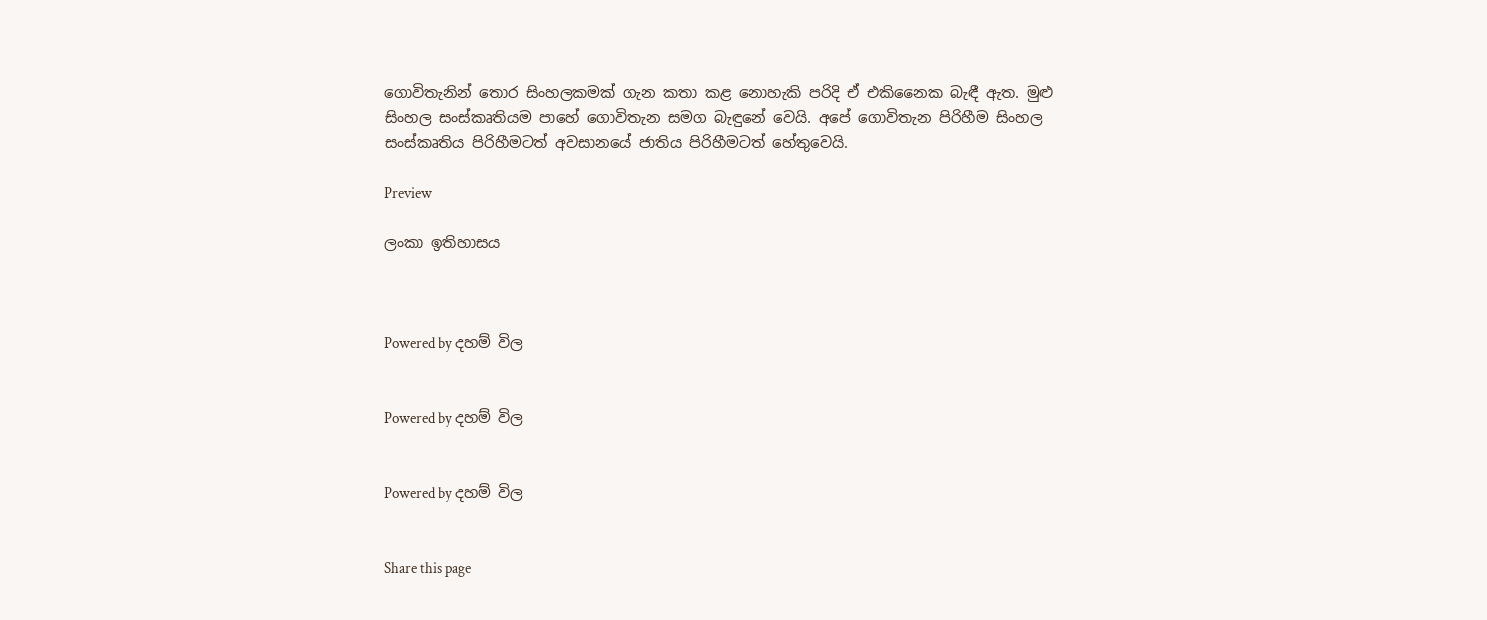ගොවිතැනින් තොර සිංහලකමක් ගැන කතා කළ නොහැකි පරිදි ඒ එකිනෛක බැඳී ඇත. මුළු සිංහල සංස්කෘතියම පාහේ ගොවිතැන සමග බැඳුනේ වෙයි. අපේ ගොවිතැන පිරිහීම සිංහල සංස්කෘතිය පිරිහීමටත් අවසානයේ ජාතිය පිරිහීමටත් හේතුවෙයි.

Preview

ලංකා ඉතිහාසය



Powered by දහම් විල


Powered by දහම් විල


Powered by දහම් විල


Share this page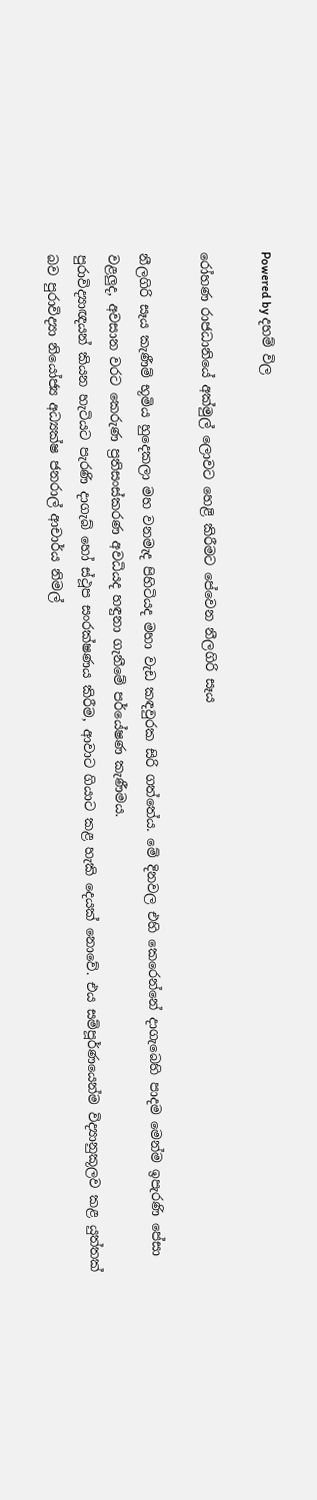Powered by දහම් විල

රෝහණ රාජධානියේ අක්මුල් ලොවට හෙළි කිරීමට පේවෙන නීලගිරි සෑය

නීලගිරි සෑය කැණීම් භූමිය හුදෙකලා මහ වනමැද පිහිටියද මහා වැඩ කඳවුරක සිරි ගත්තේය. මේ දිනවල එහි කෙරෙන්නේ දාගැබෙහි පාදම මෙන්ම ඉපැරණි පේසා වළලුද, අවසාන වරට කෙරුණ ප්‍රතිසංස්කරණ අවධියද හඳුනා ගැනීමේ පර්යේෂණ කැණීමය.
පුරාවිද්‍යාඥයන් කියන හැටියට පැරණි දාගැබ් හෝ ස්ථූප සංරක්ෂණය කිරීම, ආවාට ගියාට කළ හැකි දෙයක් නොවේ. එය සම්පූර්ණයෙන්ම විද්‍යානුකූලව කළ යුත්තක් බව පුරාවිද්‍යා නියෝජ්‍ය අධ්‍යක්ෂ ජනරාල් ආචාර්ය නිමල්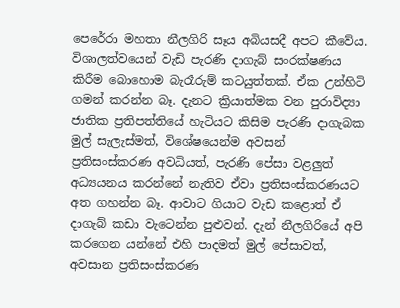පෙරේරා මහතා නීලගිරි සෑය අබියසදී අපට කීවේය.
විශාලත්වයෙන් වැඩි පැරණි දාගැබ් සංරක්ෂණය කිරීම බොහොම බැරෑරුම් කටයුත්තක්. ඒක උන්හිටි ගමන් කරන්න බෑ. දැනට ක්‍රියාත්මක වන පුරාවිද්‍යා ජාතික ප්‍රතිපත්තියේ හැටියට කිසිම පැරණි දාගැබක මුල් සැලැස්මත්, විශේෂයෙන්ම අවසන් ප්‍රතිසංස්කරණ අවධියත්, පැරණි පේසා වළලුත් අධ්‍යයනය කරන්නේ නැතිව ඒවා ප්‍රතිසංස්කරණයට අත ගහන්න බෑ. ආවාට ගියාට වැඩ කළොත් ඒ දාගැබ් කඩා වැටෙන්න පුළුවන්. දැන් නීලගිරියේ අපි කරගෙන යන්නේ එහි පාදමත් මුල් පේසාවත්, අවසාන ප්‍රතිසංස්කරණ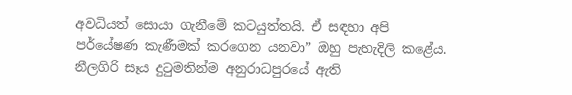අවධියත් සොයා ගැනීමේ කටයුත්තයි. ඒ සඳහා අපි
පර්යේෂණ කැණීමක් කරගෙන යනවා” ඔහු පැහැදිලි කළේය.
නීලගිරි සෑය දුටුමතින්ම අනුරාධපුරයේ ඇති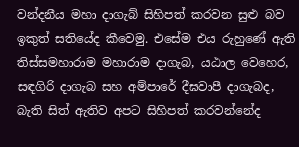වන්දනීය මහා දාගැබ් සිහිපත් කරවන සුළු බව ඉකුත් සතියේද කීවෙමු. එසේම එය රුහුණේ ඇති තිස්සමහාරාම මහාරාම දාගැබ, යඨාල වෙහෙර, සඳගිරි දාගැබ සහ අම්පාරේ දීඝවාපී දාගැබද, බැති සිත් ඇතිව අපට සිහිපත් කරවන්නේද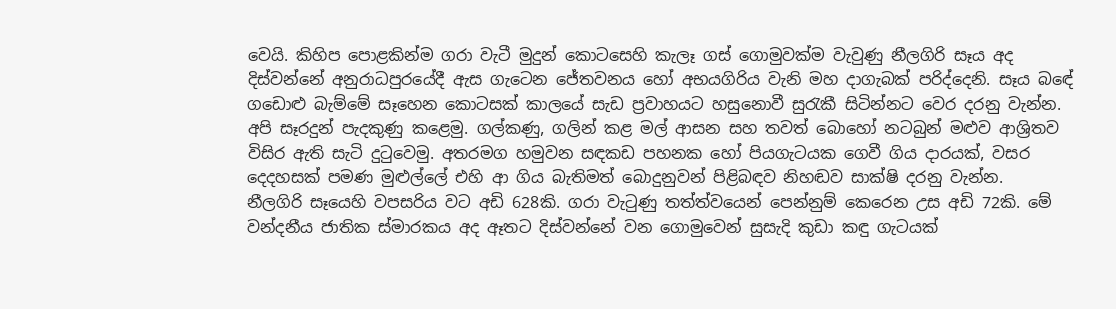වෙයි. කිහිප ‍පොළකින්ම ගරා වැටී මුදුන් කොටසෙහි කැලෑ ගස් ගොමුවක්ම වැවුණු නීලගිරි සෑය අද දිස්වන්නේ අනුරාධපුරයේදී ඇස ගැටෙන ජේතවනය හෝ අභයගිරිය වැනි මහ දාගැබක් පරිද්දෙනි. සෑය බඳේ ගඩොළු බැම්මේ සෑහෙන කොටසක් කාලයේ සැඩ ප්‍රවාහයට හසුනොවී සුරැකී සිටින්නට වෙර දරනු වැන්න. අපි සෑරදුන් පැදකුණු කළෙමු. ගල්කණු, ගලින් කළ මල් ආසන සහ තවත් බොහෝ නටබුන් මළුව ආශ්‍රිතව විසිර ඇති සැටි දුටුවෙමු. අතරමග හමුවන සඳකඩ පහනක හෝ පියගැටයක ගෙවී ගිය දාරයක්, වසර දෙදහසක් පමණ මුළුල්‍ලේ එහි ආ ගිය බැතිමත් බොදුනුවන් පිළිබඳව නිහඬව සාක්ෂි දරනු වැන්න.
නීලගිරි සෑයෙහි වපසරිය වට අඩි 628කි. ගරා වැටුණු තත්ත්වයෙන් පෙන්නුම් කෙරෙන උස අඩි 72කි. මේ වන්දනීය ජාතික ස්මාරකය අද ඈතට දිස්වන්නේ වන ගොමුවෙන් සුසැදි කුඩා කඳු ගැටයක්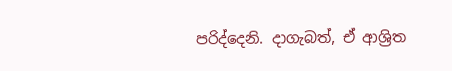පරිද්දෙනි. දාගැබත්, ඒ ආශ්‍රිත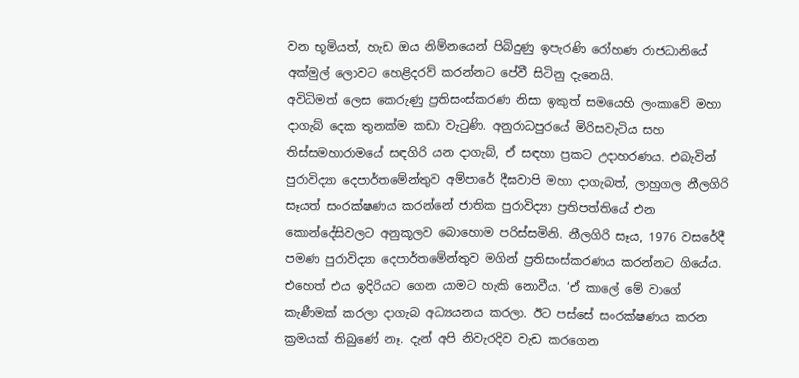වන භූමියත්, හැඩ ඔය නිම්නයෙන් පිබිදුණු ඉපැරණි රෝහණ රාජධානියේ අක්මුල් ලොවට හෙළිදරව් කරන්නට පේවී සිටිනු දැනෙයි.
අවිධිමත් ලෙස කෙරුණු ප්‍රතිසංස්කරණ නිසා ඉකුත් සමයෙහි ලංකාවේ මහා දාගැබ් දෙක තුනක්ම කඩා වැටුණි. අනුරාධපුරයේ මිරිසවැටිය සහ තිස්සමහාරාමයේ සඳගිරි යන දාගැබ්, ඒ සඳහා ප්‍රකට උදාහරණය. එබැවින් පුරාවිද්‍යා දෙපාර්තමේන්තුව අම්පාරේ දීඝවාපි මහා දාගැබත්, ලාහුගල නීලගිරි සෑයත් සංරක්ෂණය කරන්නේ ජාතික පුරාවිද්‍යා ප්‍රතිපත්තියේ එන කොන්දේසිවලට අනුකූලව බොහොම පරිස්සමිනි. නීලගිරි සෑය, 1976 වසරේදී පමණ පුරාවිද්‍යා දෙපාර්තමේන්තුව මගින් ප්‍රතිසංස්කරණය කරන්නට ගියේය. එහෙත් එය ඉදිරියට ගෙන යාමට හැකි නොවීය. ‘ඒ කා‍ලේ මේ වාගේ කැණීමක් කරලා දාගැබ අධ්‍යයනය කරලා. ඊට පස්සේ සංරක්ෂණය කරන ක්‍රමයක් තිබුණේ නෑ. දැන් අපි නිවැරදිව වැඩ කරගෙන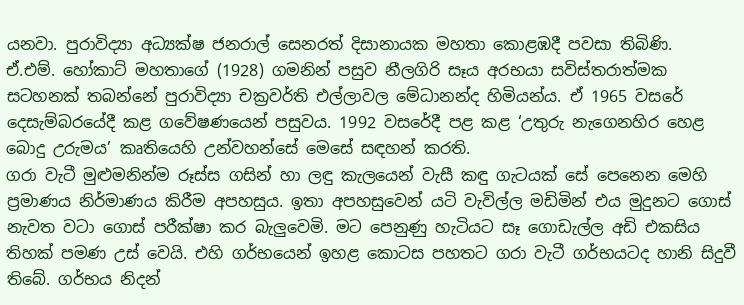යනවා. පුරාවිද්‍යා අධ්‍යක්ෂ ජනරාල් සෙනරත් දිසානායක මහතා කොළඹදී පවසා තිබිණි.
ඒ.එම්. හෝකාට් මහතාගේ (1928) ගමනින් පසුව නීලගිරි සෑය අරභයා සවිස්තරාත්මක සටහනක් තබන්නේ පුරාවිද්‍යා චක්‍රවර්ති එල්ලාවල මේධානන්ද හිමියන්ය. ඒ 1965 වසරේ දෙසැම්බරයේදී කළ ගවේෂණයෙන් පසුවය. 1992 වසරේදී පළ කළ ‘උතුරු නැගෙනහිර හෙළ බොදු උරුමය’ කෘතියෙහි උන්වහන්සේ මෙසේ සඳහන් කරති.
ගරා වැටී මුළුමනින්ම රූස්ස ගසින් හා ලඳු කැලයෙන් වැසී කඳු ගැටයක් සේ පෙනෙන මෙහි ප්‍රමාණය නිර්මාණය කිරීම අපහසුය. ඉතා අපහසුවෙන් යටි වැවිල්ල මඩිමින් එය මුදුනට ගොස් නැවත වටා ගොස් පරීක්ෂා කර බැලුවෙමි. මට පෙනුණු හැටියට සෑ ගොඩැල්ල අඩි එකසිය තිහක් පමණ උස් වෙයි. එහි ගර්භයෙන් ඉහළ කොටස පහතට ගරා වැටී ගර්භයටද හානි සිදුවී තිබේ. ගර්භය නිදන්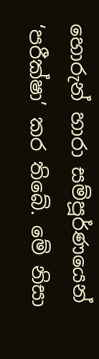හොරුන් හාරා සම්පූර්ණයෙන් ‘පරීක්ෂා’ කර තිබේ. මේ නිසා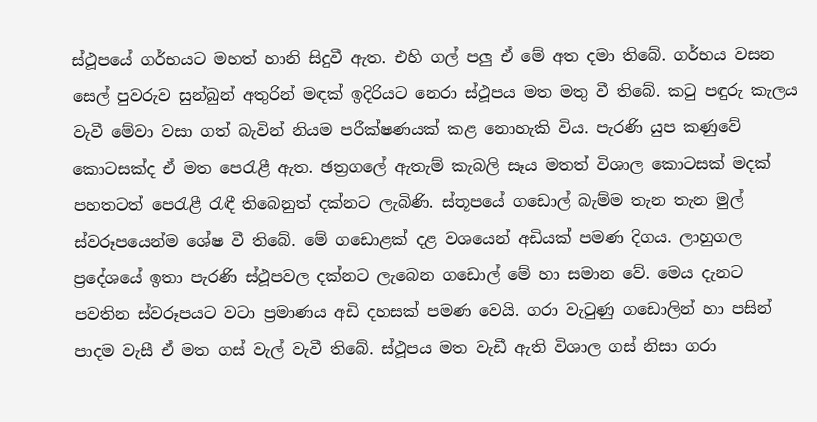ස්ථූපයේ ගර්භයට මහත් හානි සිදුවී ඇත. එහි ගල් පලු ඒ මේ අත දමා තිබේ. ගර්භය වසන සෙල් පුවරුව සුන්බුන් අතුරින් මඳක් ඉදිරියට නෙරා ස්ථූපය මත මතු වී තිබේ. කටු පඳුරු කැලය වැවී මේවා වසා ගත් බැවින් නියම පරීක්ෂණයක් කළ නොහැකි විය. පැරණි යුප කණුවේ කොටසක්ද ඒ මත පෙරැළී ඇත. ඡත්‍රග‍ලේ ඇතැම් කැබලි සෑය මතත් විශාල කොටසක් මදක් පහතටත් පෙරැළී රැඳී තිබෙනුත් දක්නට ලැබිණි. ස්තූපයේ ගඩොල් බැම්ම තැන තැන මුල් ස්වරූපයෙන්ම ශේෂ වී තිබේ. මේ ගඩොළක් දළ වශයෙන් අඩියක් පමණ දිගය. ලාහුගල ප්‍රදේශයේ ඉතා පැරණි ස්ථූපවල දක්නට ලැබෙන ගඩොල් මේ හා සමාන වේ. මෙය දැනට පවතින ස්වරූපයට වටා ප්‍රමාණය අඩි දහසක් පමණ වෙයි. ගරා වැටුණු ගඩොලින් හා පසින් පාදම වැසී ඒ මත ගස් වැල් වැවී තිබේ. ස්ථූපය මත වැඩී ඇති විශාල ගස් නිසා ගරා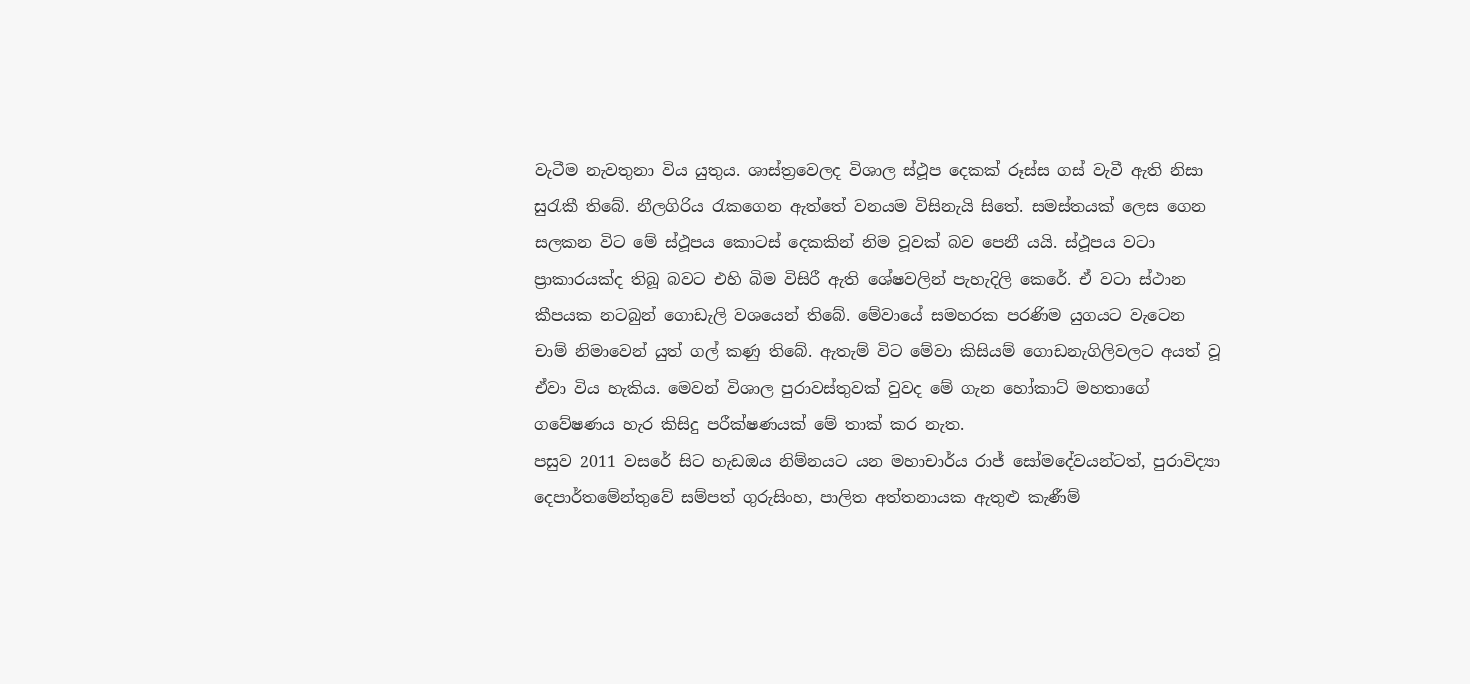වැටීම නැවතුනා විය යුතුය. ශාස්ත්‍රවෙලද විශාල ස්ථූප දෙකක් රූස්ස ගස් වැවී ඇති නිසා සුරැකී තිබේ. නීලගිරිය රැකගෙන ඇත්තේ වනයම විසිනැයි සිතේ. සමස්තයක් ලෙස ගෙන සලකන විට මේ ස්ථූපය කොටස් දෙකකින් නිම වූවක් බව පෙනී යයි. ස්ථූපය වටා ප්‍රාකාරයක්ද තිබූ බවට එහි බිම විසිරී ඇති ශේෂවලින් පැහැදිලි කෙරේ. ඒ වටා ස්ථාන කීපයක නටබුන් ගොඩැලි වශයෙන් තිබේ. මේවායේ සමහරක පරණිම යුගයට වැටෙන චාම් නිමාවෙන් යුත් ගල් කණු තිබේ. ඇතැම් විට මේවා කිසියම් ගොඩනැගිලිවලට අයත් වූ ඒවා විය හැකිය. මෙවන් විශාල පුරාවස්තුවක් වුවද මේ ගැන හෝකාට් මහතාගේ ගවේෂණය හැර කිසිදු පරීක්ෂණයක් මේ තාක් කර නැත.
පසුව 2011 වසරේ සිට හැඩඔය නිම්නයට යන මහාචාර්ය රාජ් සෝමදේවයන්ටත්, පුරාවිද්‍යා දෙපාර්තමේන්තුවේ සම්පත් ගුරුසිංහ, පාලිත අත්තනායක ඇතුළු කැණීම්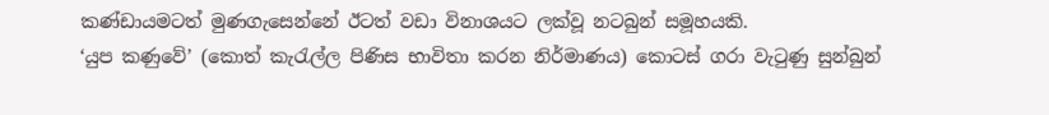කණ්ඩායමටත් මුණගැසෙන්නේ ඊටත් වඩා විනාශයට ලක්වූ නටබුන් සමූහයකි.
‘යුප කණුවේ’ (කොත් කැරැල්ල පිණිස භාවිතා කරන නිර්මාණය) කොටස් ගරා වැටුණු සුන්බුන්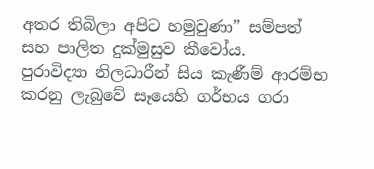අතර තිබිලා අපිට හමුවුණා” සම්පත් සහ පාලිත දුක්මුසුව කීවෝය.
පුරාවිද්‍යා නිලධාරීන් සිය කැණීම් ආරම්භ කරනු ලැබුවේ සෑයෙහි ගර්භය ගරා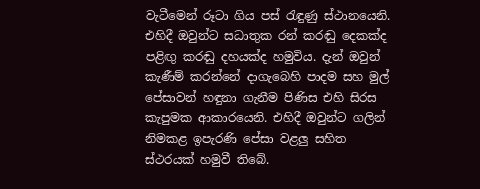වැටීමෙන් රූටා ගිය පස් රැඳුණු ස්ථානයෙනි. එහිදී ඔවුන්ට සධාතුක රන් කරඬු දෙකක්ද පළිඟු කරඬු දහයක්ද හමුවිය. දැන් ඔවුන් කැණීම් කරන්නේ දාගැබෙහි පාදම සහ මුල් පේසාවන් හඳුනා ගැනීම පිණිස එහි සිරස කැපුමක ආකාරයෙනි. එහිදී ඔවුන්ට ගලින් නිමකළ ඉපැරණි පේසා වළලු සහිත ස්ථරයක් හමුවී තිබේ.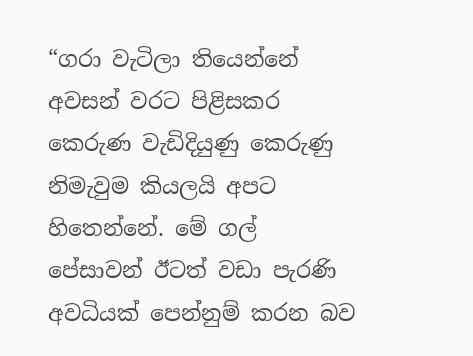“ගරා වැටිලා තියෙන්නේ අවසන් වරට පිළිසකර කෙරුණ වැඩිදියුණු කෙරුණු නිමැවුම කියලයි අපට හිතෙන්නේ. මේ ගල් පේසාවන් ඊටත් වඩා පැරණි අවධියක් පෙන්නුම් කරන බව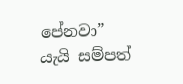පේනවා” යැයි සම්පත්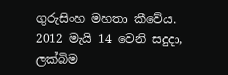ගුරුසිංහ මහතා කීවේය.
2012 මැයි 14 වෙනි සදුදා, ලක්බිම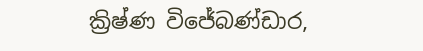ක්‍රිෂ්ණ විජේබණ්ඩාර,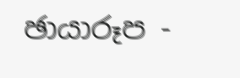ඡායාරූප -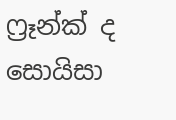ෆ්‍රෑන්ක් ද සොයිසා